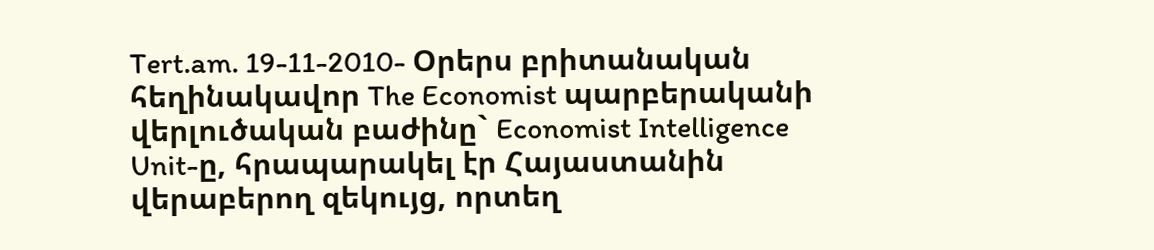Tert.am. 19-11-2010- Օրերս բրիտանական հեղինակավոր The Economist պարբերականի վերլուծական բաժինը` Economist Intelligence Unit-ը, հրապարակել էր Հայաստանին վերաբերող զեկույց, որտեղ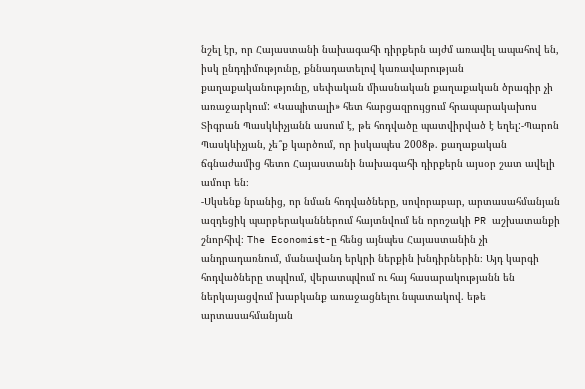նշել էր, որ Հայաստանի նախագահի դիրքերն այժմ առավել ապահով են, իսկ ընդդիմությունը, քննադատելով կառավարության քաղաքականությունը, սեփական միասնական քաղաքական ծրագիր չի առաջարկում: «Կապիտալի» հետ հարցազրույցում հրապարակախոս Տիգրան Պասկևիչյանն ասում է, թե հոդվածը պատվիրված է եղել:-Պարոն Պասկևիչյան, չե՞ք կարծում, որ իսկապես 2008թ. քաղաքական ճգնաժամից հետո Հայաստանի նախագահի դիրքերն այսօր շատ ավելի ամուր են։
-Սկսենք նրանից, որ նման հոդվածները, սովորաբար, արտասահմանյան ազդեցիկ պարբերականներում հայտնվում են որոշակի PR աշխատանքի շնորհիվ։ The Economist-ը հենց այնպես Հայաստանին չի անդրադառնում, մանավանդ երկրի ներքին խնդիրներին։ Այդ կարգի հոդվածները տպվում, վերատպվում ու հայ հասարակությանն են ներկայացվում խաբկանք առաջացնելու նպատակով. եթե արտասահմանյան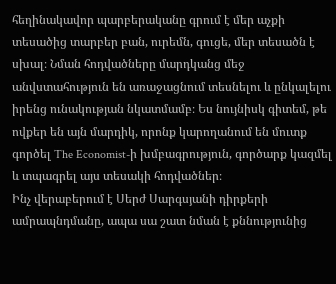հեղինակավոր պարբերականը գրում է մեր աչքի տեսածից տարբեր բան, ուրեմն, գուցե, մեր տեսածն է սխալ։ Նման հոդվածները մարդկանց մեջ անվստահություն են առաջացնում տեսնելու և ընկալելու իրենց ունակության նկատմամբ։ Ես նույնիսկ գիտեմ, թե ովքեր են այն մարդիկ, որոնք կարողանում են մուտք գործել The Economist-ի խմբագրություն, գործարք կազմել և տպագրել այս տեսակի հոդվածներ։
Ինչ վերաբերում է Սերժ Սարգսյանի դիրքերի ամրապնդմանը, ապա սա շատ նման է քննությունից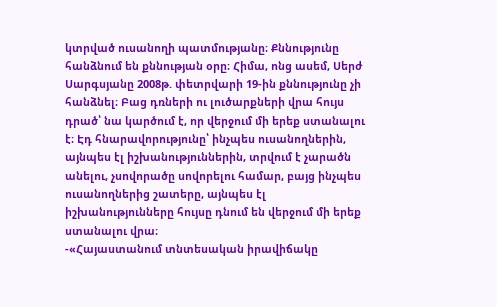կտրված ուսանողի պատմությանը։ Քննությունը հանձնում են քննության օրը։ Հիմա, ոնց ասեմ, Սերժ Սարգսյանը 2008թ. փետրվարի 19-ին քննությունը չի հանձնել։ Բաց դռների ու լուծարքների վրա հույս դրած՝ նա կարծում է, որ վերջում մի երեք ստանալու է։ Էդ հնարավորությունը՝ ինչպես ուսանողներին, այնպես էլ իշխանություններին, տրվում է չարածն անելու, չսովորածը սովորելու համար, բայց ինչպես ուսանողներից շատերը, այնպես էլ իշխանությունները հույսը դնում են վերջում մի երեք ստանալու վրա։
-«Հայաստանում տնտեսական իրավիճակը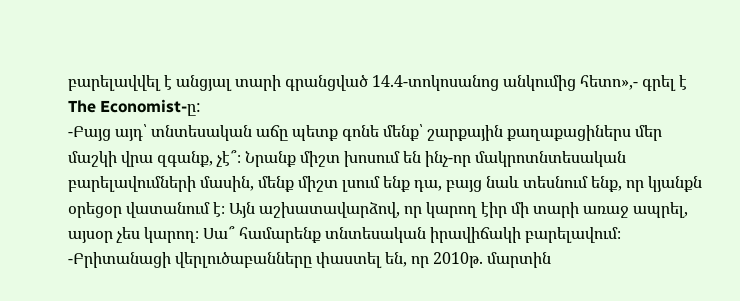բարելավվել է անցյալ տարի գրանցված 14.4-տոկոսանոց անկումից հետո»,- գրել է The Economist-ը:
-Բայց այդ՝ տնտեսական աճը պետք գոնե մենք՝ շարքային քաղաքացիներս մեր մաշկի վրա զգանք, չէ՞։ Նրանք միշտ խոսում են ինչ-որ մակրոտնտեսական բարելավումների մասին, մենք միշտ լսում ենք դա, բայց նաև տեսնում ենք, որ կյանքն օրեցօր վատանում է։ Այն աշխատավարձով, որ կարող էիր մի տարի առաջ ապրել, այսօր չես կարող։ Սա՞ համարենք տնտեսական իրավիճակի բարելավում։
-Բրիտանացի վերլուծաբանները փաստել են, որ 2010թ. մարտին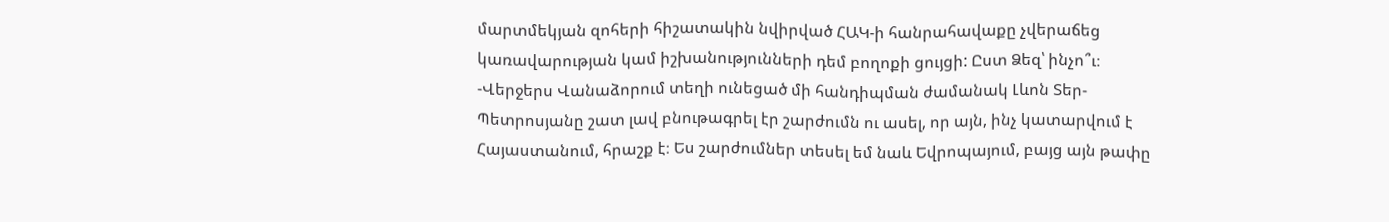մարտմեկյան զոհերի հիշատակին նվիրված ՀԱԿ-ի հանրահավաքը չվերաճեց կառավարության կամ իշխանությունների դեմ բողոքի ցույցի: Ըստ Ձեզ՝ ինչո՞ւ։
-Վերջերս Վանաձորում տեղի ունեցած մի հանդիպման ժամանակ Լևոն Տեր-Պետրոսյանը շատ լավ բնութագրել էր շարժումն ու ասել, որ այն, ինչ կատարվում է Հայաստանում, հրաշք է։ Ես շարժումներ տեսել եմ նաև Եվրոպայում, բայց այն թափը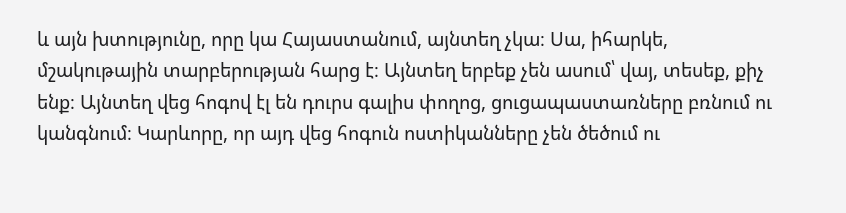և այն խտությունը, որը կա Հայաստանում, այնտեղ չկա։ Սա, իհարկե, մշակութային տարբերության հարց է։ Այնտեղ երբեք չեն ասում՝ վայ, տեսեք, քիչ ենք։ Այնտեղ վեց հոգով էլ են դուրս գալիս փողոց, ցուցապաստառները բռնում ու կանգնում։ Կարևորը, որ այդ վեց հոգուն ոստիկանները չեն ծեծում ու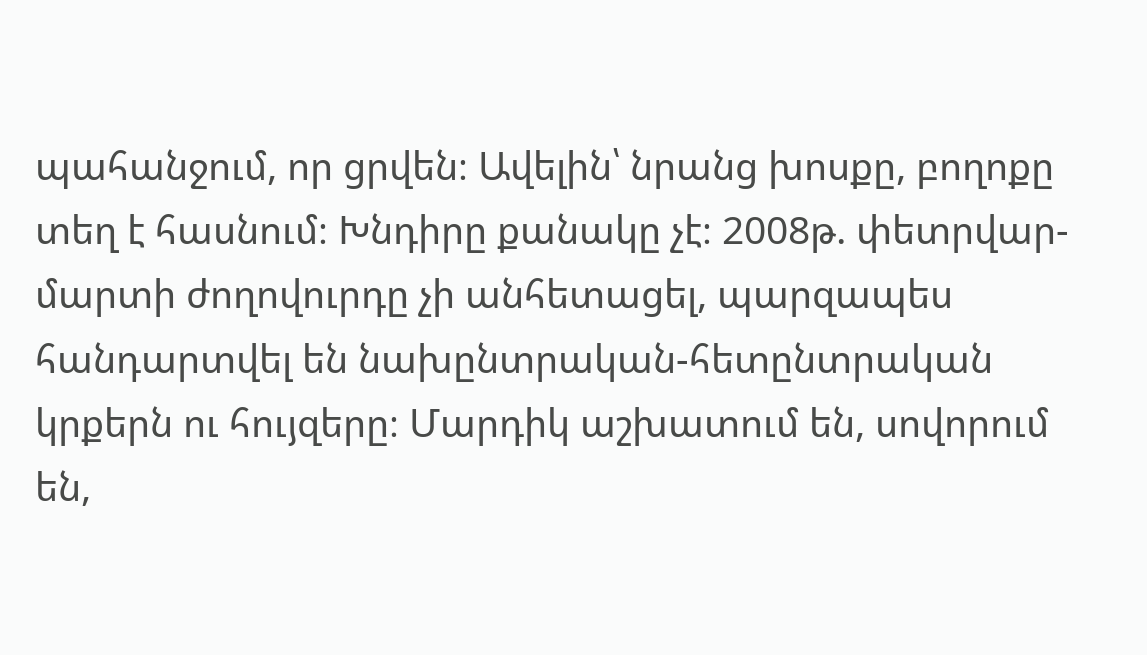պահանջում, որ ցրվեն։ Ավելին՝ նրանց խոսքը, բողոքը տեղ է հասնում։ Խնդիրը քանակը չէ։ 2008թ. փետրվար-մարտի ժողովուրդը չի անհետացել, պարզապես հանդարտվել են նախընտրական-հետընտրական կրքերն ու հույզերը։ Մարդիկ աշխատում են, սովորում են,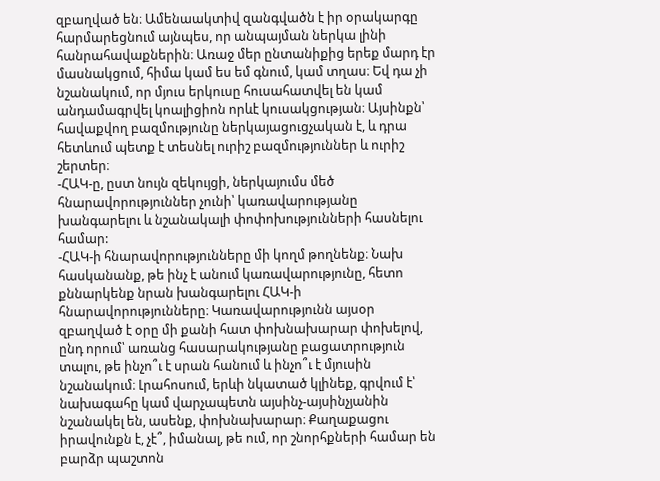զբաղված են։ Ամենաակտիվ զանգվածն է իր օրակարգը հարմարեցնում այնպես, որ անպայման ներկա լինի հանրահավաքներին։ Առաջ մեր ընտանիքից երեք մարդ էր մասնակցում, հիմա կամ ես եմ գնում, կամ տղաս։ Եվ դա չի նշանակում, որ մյուս երկուսը հուսահատվել են կամ անդամագրվել կոալիցիոն որևէ կուսակցության։ Այսինքն՝ հավաքվող բազմությունը ներկայացուցչական է, և դրա հետևում պետք է տեսնել ուրիշ բազմություններ և ուրիշ շերտեր։
-ՀԱԿ-ը, ըստ նույն զեկույցի, ներկայումս մեծ հնարավորություններ չունի՝ կառավարությանը խանգարելու և նշանակալի փոփոխությունների հասնելու համար:
-ՀԱԿ-ի հնարավորությունները մի կողմ թողնենք։ Նախ հասկանանք, թե ինչ է անում կառավարությունը, հետո քննարկենք նրան խանգարելու ՀԱԿ-ի հնարավորությունները։ Կառավարությունն այսօր զբաղված է օրը մի քանի հատ փոխնախարար փոխելով, ընդ որում՝ առանց հասարակությանը բացատրություն տալու, թե ինչո՞ւ է սրան հանում և ինչո՞ւ է մյուսին նշանակում։ Լրահոսում, երևի նկատած կլինեք, գրվում է՝ նախագահը կամ վարչապետն այսինչ-այսինչյանին նշանակել են, ասենք, փոխնախարար։ Քաղաքացու իրավունքն է, չէ՞, իմանալ, թե ում, որ շնորհքների համար են բարձր պաշտոն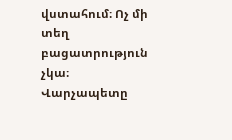վստահում։ Ոչ մի տեղ բացատրություն չկա։ Վարչապետը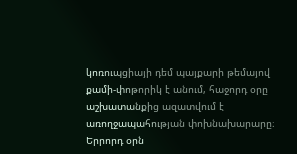կոռուպցիայի դեմ պայքարի թեմայով քամի-փոթորիկ է անում, հաջորդ օրը աշխատանքից ազատվում է առողջապահության փոխնախարարը։ Երրորդ օրն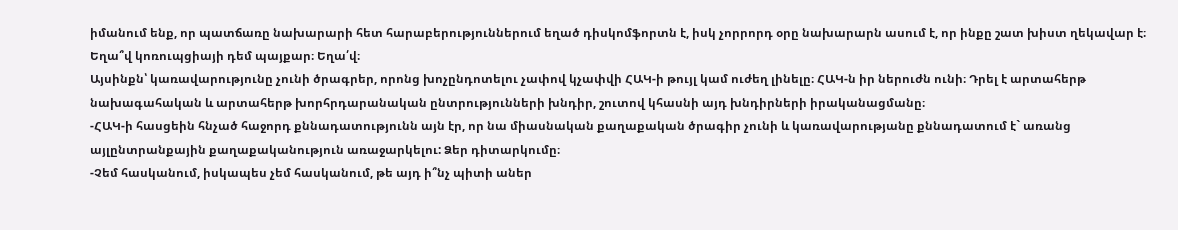իմանում ենք, որ պատճառը նախարարի հետ հարաբերություններում եղած դիսկոմֆորտն է, իսկ չորրորդ օրը նախարարն ասում է, որ ինքը շատ խիստ ղեկավար է։ Եղա՞վ կոռուպցիայի դեմ պայքար։ Եղա՛վ։
Այսինքն՝ կառավարությունը չունի ծրագրեր, որոնց խոչընդոտելու չափով կչափվի ՀԱԿ-ի թույլ կամ ուժեղ լինելը։ ՀԱԿ-ն իր ներուժն ունի։ Դրել է արտահերթ նախագահական և արտահերթ խորհրդարանական ընտրությունների խնդիր, շուտով կհասնի այդ խնդիրների իրականացմանը։
-ՀԱԿ-ի հասցեին հնչած հաջորդ քննադատությունն այն էր, որ նա միասնական քաղաքական ծրագիր չունի և կառավարությանը քննադատում է` առանց այլընտրանքային քաղաքականություն առաջարկելու: Ձեր դիտարկումը։
-Չեմ հասկանում, իսկապես չեմ հասկանում, թե այդ ի՞նչ պիտի աներ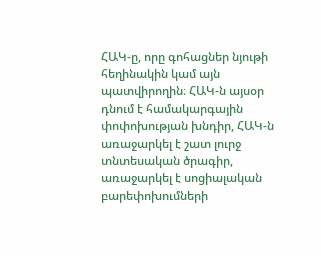ՀԱԿ-ը, որը գոհացներ նյութի հեղինակին կամ այն պատվիրողին։ ՀԱԿ-ն այսօր դնում է համակարգային փոփոխության խնդիր, ՀԱԿ-ն առաջարկել է շատ լուրջ տնտեսական ծրագիր, առաջարկել է սոցիալական բարեփոխումների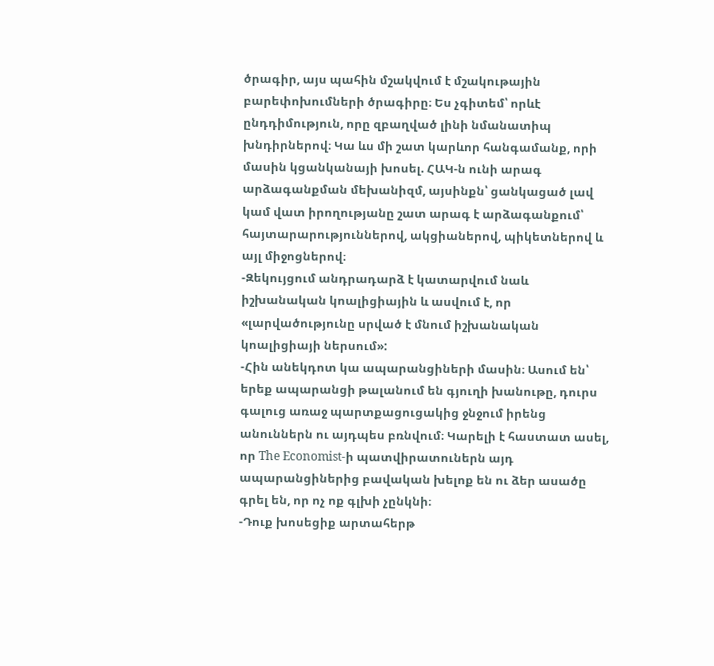ծրագիր, այս պահին մշակվում է մշակութային բարեփոխումների ծրագիրը։ Ես չգիտեմ՝ որևէ ընդդիմություն, որը զբաղված լինի նմանատիպ խնդիրներով։ Կա ևս մի շատ կարևոր հանգամանք, որի մասին կցանկանայի խոսել. ՀԱԿ-ն ունի արագ արձագանքման մեխանիզմ, այսինքն՝ ցանկացած լավ կամ վատ իրողությանը շատ արագ է արձագանքում՝ հայտարարություններով, ակցիաներով, պիկետներով և այլ միջոցներով։
-Զեկույցում անդրադարձ է կատարվում նաև իշխանական կոալիցիային և ասվում է, որ «լարվածությունը սրված է մնում իշխանական կոալիցիայի ներսում»:
-Հին անեկդոտ կա ապարանցիների մասին։ Ասում են՝ երեք ապարանցի թալանում են գյուղի խանութը, դուրս գալուց առաջ պարտքացուցակից ջնջում իրենց անուններն ու այդպես բռնվում։ Կարելի է հաստատ ասել, որ The Economist-ի պատվիրատուներն այդ ապարանցիներից բավական խելոք են ու ձեր ասածը գրել են, որ ոչ ոք գլխի չընկնի։
-Դուք խոսեցիք արտահերթ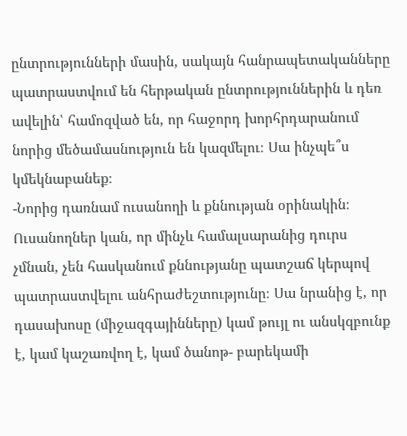ընտրությունների մասին, սակայն հանրապետականները պատրաստվում են հերթական ընտրություններին և դեռ ավելին՝ համոզված են, որ հաջորդ խորհրդարանում նորից մեծամասնություն են կազմելու։ Սա ինչպե՞ս կմեկնաբանեք։
-Նորից դառնամ ուսանողի և քննության օրինակին։ Ուսանողներ կան, որ մինչև համալսարանից դուրս չմնան, չեն հասկանում քննությանը պատշաճ կերպով պատրաստվելու անհրաժեշտությունը։ Սա նրանից է, որ դասախոսը (միջազգայինները) կամ թույլ ու անսկզբունք է, կամ կաշառվող է, կամ ծանոթ- բարեկամի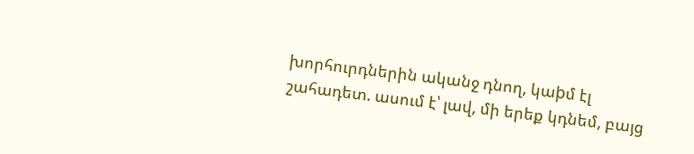խորհուրդներին ականջ դնող, կաþմ էլ շահադետ. ասում է՝ լավ, մի երեք կդնեմ, բայց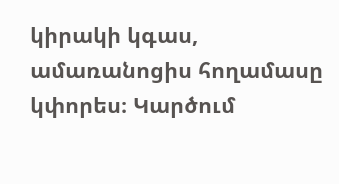կիրակի կգաս, ամառանոցիս հողամասը կփորես։ Կարծում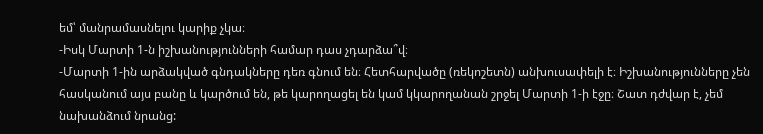եմ՝ մանրամասնելու կարիք չկա։
-Իսկ Մարտի 1-ն իշխանությունների համար դաս չդարձա՞վ։
-Մարտի 1-ին արձակված գնդակները դեռ գնում են։ Հետհարվածը (ռեկոշետն) անխուսափելի է։ Իշխանությունները չեն հասկանում այս բանը և կարծում են, թե կարողացել են կամ կկարողանան շրջել Մարտի 1-ի էջը։ Շատ դժվար է, չեմ նախանձում նրանց: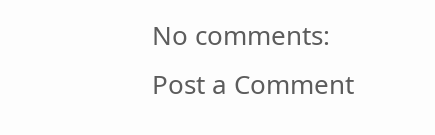No comments:
Post a Comment